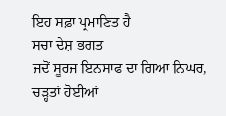ਇਹ ਸਫ਼ਾ ਪ੍ਰਮਾਣਿਤ ਹੈ
ਸਚਾ ਦੇਸ਼ ਭਗਤ
ਜਦੋਂ ਸੂਰਜ ਇਨਸਾਫ ਦਾ ਗਿਆ ਨਿਘਰ,
ਚੜ੍ਹਤਾਂ ਹੋਈਆਂ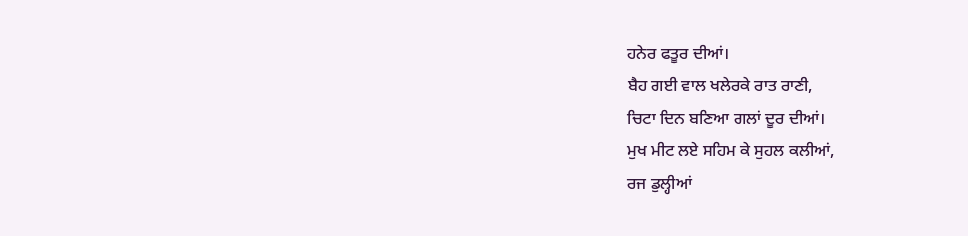ਹਨੇਰ ਫਤੂਰ ਦੀਆਂ।
ਬੈਹ ਗਈ ਵਾਲ ਖਲੇਰਕੇ ਰਾਤ ਰਾਣੀ,
ਚਿਟਾ ਦਿਨ ਬਣਿਆ ਗਲਾਂ ਦੂਰ ਦੀਆਂ।
ਮੁਖ ਮੀਟ ਲਏ ਸਹਿਮ ਕੇ ਸੁਹਲ ਕਲੀਆਂ,
ਰਜ ਡੁਲ੍ਹੀਆਂ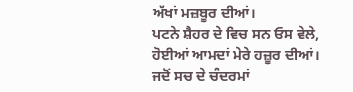ਅੱਖਾਂ ਮਜ਼ਬੂਰ ਦੀਆਂ।
ਪਟਨੇ ਸ਼ੈਹਰ ਦੇ ਵਿਚ ਸਨ ਓਸ ਵੇਲੇ,
ਹੋਈਆਂ ਆਮਦਾਂ ਮੇਰੇ ਹਜ਼ੂਰ ਦੀਆਂ।
ਜਦੋਂ ਸਚ ਦੇ ਚੰਦਰਮਾਂ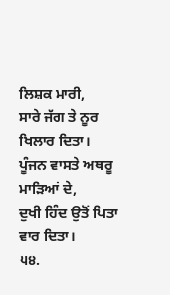ਲਿਸ਼ਕ ਮਾਰੀ,
ਸਾਰੇ ਜੱਗ ਤੇ ਨੂਰ ਖਿਲਾਰ ਦਿਤਾ।
ਪੂੰਜਨ ਵਾਸਤੇ ਅਥਰੂ ਮਾੜਿਆਂ ਦੇ,
ਦੁਖੀ ਹਿੰਦ ਉਤੋਂ ਪਿਤਾ ਵਾਰ ਦਿਤਾ।
੫੪.